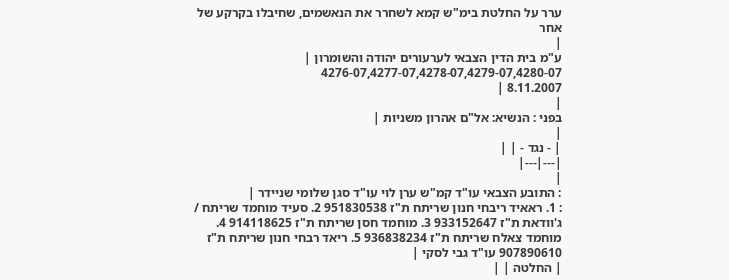ערר על החלטת בימ"ש קמא לשחרר את הנאשמים, שחיבלו בקרקע של אחר
|
ע"מ בית הדין הצבאי לערעורים יהודה והשומרון |
4276-07,4277-07,4278-07,4279-07,4280-07
8.11.2007 |
|
בפני : הנשיא: אל"ם אהרון משניות |
|
| - נגד - | |
|---|---|
|
: התובע הצבאי עו"ד קמ"ש ערן לוי עו"ד סגן שלומי שניידר |
: 1. ראאיד ריבחי חנון שריתח ת"ז 951830538 2. סעיד מוחמד שריתח / ג'וודאת ת"ז 933152647 3. מוחמד חסן שריתח ת"ז 914118625 4. מוחמד צאלח שריתח ת"ז 936838234 5. ריאד רבחי חנון שריתח ת"ז 907890610 עו"ד גבי לסקי |
| החלטה | |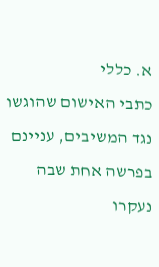א. כללי
כתבי האישום שהוגשו נגד המשיבים, עניינם בפרשה אחת שבה נעקרו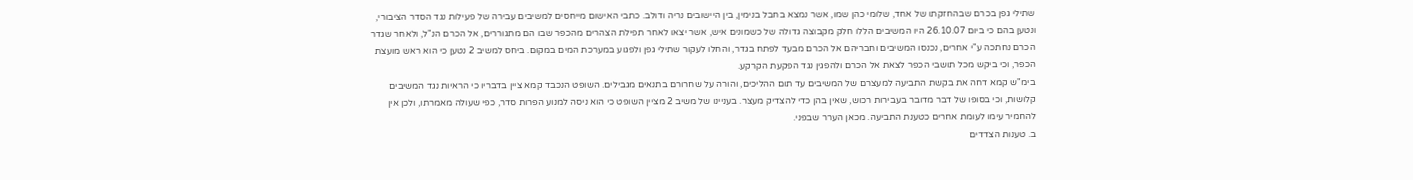שתילי גפן בכרם שבהחזקתו של אחד, שלומי כהן שמו, אשר נמצא בחבל בנימין, בין היישובים נריה ודולב. כתבי האישום מייחסים למשיבים עבירה של פעילות נגד הסדר הציבורי, ונטען בהם כי ביום 26.10.07 היו המשיבים הללו חלק מקבוצה גדולה של כשמונים איש, אשר יצאו לאחר תפילת הצהרים מהכפר שבו הם מתגוררים, אל הכרם הנ"ל, ולאחר שגדר הכרם נחתכה ע"י אחרים, נכנסו המשיבים וחבריהם אל הכרם מבעד לפתח בגדר, והחלו לעקור שתילי גפן ולפגוע במערכת המים במקום. ביחס למשיב 2 נטען כי הוא ראש מועצת הכפר, וכי ביקש מכל תושבי הכפר לצאת אל הכרם ולהפגין נגד הפקעת הקרקע.
בימ"ש קמא דחה את בקשת התביעה למעצרם של המשיבים עד תום ההליכים, והורה על שחרורם בתנאים מגבילים. השופט הנכבד קמא ציין בדבריו כי הראיות נגד המשיבים קלושות, וכי בסופו של דבר מדובר בעבירות רכוש, שאין בהן כדי להצדיק מעצר. בעניינו של משיב 2 מציין השופט כי הוא ניסה למנוע הפרות סדר, כפי שעולה מאמרתו, ולכן אין להחמיר עימו לעומת אחרים כטענת התביעה. מכאן הערר שבפני.
ב. טענות הצדדים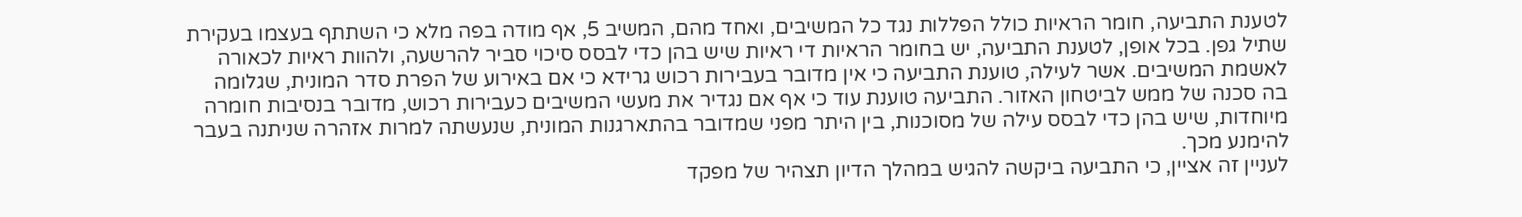לטענת התביעה, חומר הראיות כולל הפללות נגד כל המשיבים, ואחד מהם, המשיב 5, אף מודה בפה מלא כי השתתף בעצמו בעקירת שתיל גפן. בכל אופן, לטענת התביעה, יש בחומר הראיות די ראיות שיש בהן כדי לבסס סיכוי סביר להרשעה, ולהוות ראיות לכאורה לאשמת המשיבים. אשר לעילה, טוענת התביעה כי אין מדובר בעבירות רכוש גרידא כי אם באירוע של הפרת סדר המונית, שגלומה בה סכנה של ממש לביטחון האזור. התביעה טוענת עוד כי אף אם נגדיר את מעשי המשיבים כעבירות רכוש, מדובר בנסיבות חומרה מיוחדות, שיש בהן כדי לבסס עילה של מסוכנות, בין היתר מפני שמדובר בהתארגנות המונית, שנעשתה למרות אזהרה שניתנה בעבר להימנע מכך.
לעניין זה אציין, כי התביעה ביקשה להגיש במהלך הדיון תצהיר של מפקד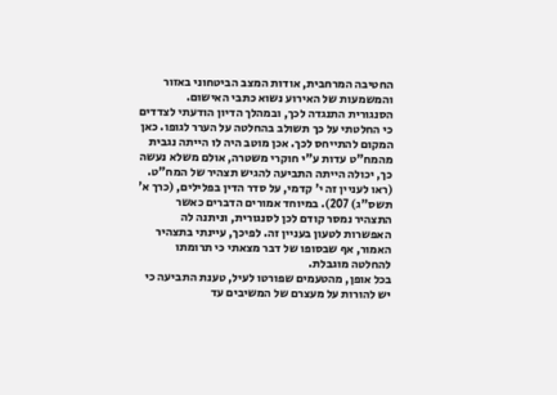החטיבה המרחבית, אודות המצב הביטחוני באזור והמשמעות של האירוע נשוא כתבי האישום. הסנגורית התנגדה לכך, ובמהלך הדיון הודעתי לצדדים כי החלטתי על כך תשולב בהחלטה על הערר לגופו. כאן המקום להתייחס לכך. אכן מוטב היה לו הייתה נגבית מהמח"ט עדות ע"י חוקרי משטרה, אולם משלא נעשה כך, יכולה הייתה התביעה להגיש תצהיר של המח"ט. (ראו לעניין זה י' קדמי, על סדר הדין בפלילים, (כרך א' תשס"ג) 207). במיוחד אמורים הדברים כאשר התצהיר נמסר קודם לכן לסנגורית, וניתנה לה האפשרות לטעון בעניין זה. לפיכך, עיינתי בתצהיר האמור, אף שבסופו של דבר מצאתי כי תרומתו להחלטה מוגבלת.
בכל אופן, מהטעמים שפורטו לעיל, טענת התביעה כי יש להורות על מעצרם של המשיבים עד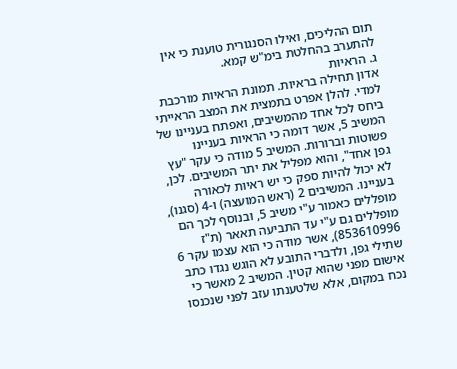תום ההליכים, ואילו הסנגורית טוענת כי אין להתערב בהחלטת בימ"ש קמא.
ג. הראיות
אדון תחילה בראיות. תמונת הראיות מורכבת למדי. להלן אפרט בתמצית את המצב הראייתי ביחס לכל אחד מהמשיבים, ואפתח בעניינו של המשיב 5, אשר דומה כי הראיות בעניינו פשוטות וברורות. המשיב 5 מודה כי עקר "עץ גפן אחד", והוא מפליל את יתר המשיבים. לכן, לא יכול להיות ספק כי יש ראיות לכאורה בעניינו. המשיבים 2 (ראש המועצה) ו-4 (סגנו), מופללים כאמור ע"י משיב 5, ובנוסף לכך הם מופללים גם ע"י עד התביעה תאאר (ת"ז 853610996), אשר מודה כי הוא עצמו עקר 6 שתילי גפן, ולדברי התובע לא הוגש נגדו כתב אישום מפני שהוא קטין. המשיב 2 מאשר כי נכח במקום, אלא שלטענתו עזב לפני שנכנסו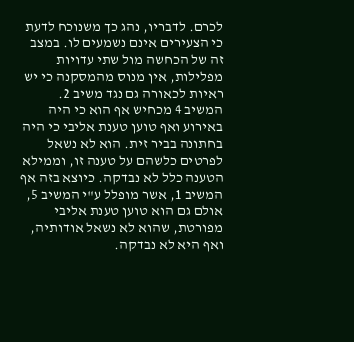לכרם. לדבריו, נהג כך משנוכח לדעת כי הצעירים אינם נשמעים לו. במצב זה של הכחשה מול שתי עדויות מפלילות, אין מנוס מהמסקנה כי יש ראיות לכאורה גם נגד משיב 2.
המשיב 4 מכחיש אף הוא כי היה באירוע ואף טוען טענת אליבי כי היה בחתונה בביר זית. הוא לא נשאל לפרטים כלשהם על טענה זו, וממילא הטענה כלל לא נבדקה. כיוצא בזה אף המשיב 1, אשר מופלל ע"י המשיב 5, אולם גם הוא טוען טענת אליבי מפורטת, שהוא לא נשאל אודותיה, ואף היא לא נבדקה.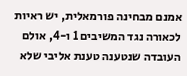אמנם מבחינה פורמאלית, יש ראיות לכאורה נגד המשיבים 1 ו-4, אולם העובדה שנטענה טענת אליבי שלא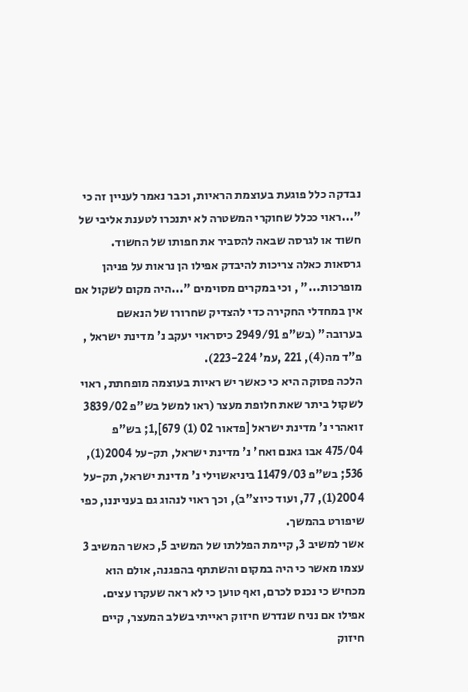נבדקה כלל פוגעת בעוצמת הראיות, וכבר נאמר לעניין זה כי "...ראוי ככלל שחוקרי המשטרה לא יתנכרו לטענת אליבי של חשוד או לגרסה שבאה להסביר את חפותו של החשוד. גרסאות כאלה צריכות להיבדק אפילו הן נראות על פניהן מופרכות..." , וכי במקרים מסוימים "...היה מקום לשקול אם אין במחדלי החקירה כדי להצדיק שחרורו של הנאשם בערובה" (בש"פ 2949/91 כיסראוי יעקב נ' מדינת ישראל , פ"ד מה(4), 221 ,עמ' 223-224).
הלכה פסוקה היא כי כאשר יש ראיות בעוצמה מופחתת, ראוי לשקול ביתר שאת חלופת מעצר (ראו למשל בש"פ 3839/02 זואהרי נ' מדינת ישראל [פדאור 02 (1) 679],1; בש"פ 475/04 אבו גאנם ואח' נ' מדינת ישראל, תק-על 2004(1), 536; בש"פ 11479/03 ביניאשוילי נ' מדינת ישראל, תק-על 2004(1), 77, ועוד כיוצ"ב), וכך ראוי לנהוג גם בענייננו, כפי שיפורט בהמשך.
אשר למשיב 3, קיימת הפללתו של המשיב 5, כאשר המשיב 3 עצמו מאשר כי היה במקום והשתתף בהפגנה, אולם הוא מכחיש כי נכנס לכרם, ואף טוען כי לא ראה שעקרו עצים. אפילו אם נניח שנדרש חיזוק ראייתי בשלב המעצר, קיים חיזוק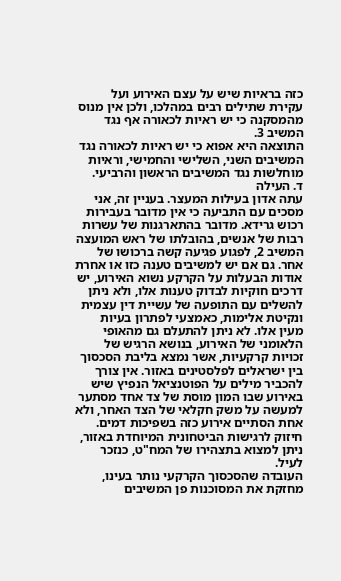כזה בראיות שיש על עצם האירוע ועל עקירת שתילים רבים במהלכו, ולכן אין מנוס מהמסקנה כי יש ראיות לכאורה אף נגד המשיב 3.
התוצאה היא אפוא כי יש ראיות לכאורה נגד המשיבים השני, השלישי והחמישי, וראיות מוחלשות נגד המשיבים הראשון והרביעי.
ד. העילה
עתה אדון בעילות המעצר. בעניין זה, אני מסכים עם התביעה כי אין מדובר בעבירות רכוש גרידא. מדובר בהתארגנות של עשרות רבות של אנשים, בהובלתו של ראש המועצה המשיב 2, לפגוע פגיעה קשה ברכושו של אחר. גם אם יש למשיבים טענה כזו או אחרת אודות הבעלות על הקרקע נשוא האירוע, יש דרכים חוקיות לבדוק טענות אלו, ולא ניתן להשלים עם התופעה של עשיית דין עצמית ונקיטת אלימות, כאמצעי לפתרון בעיות מעין אלו. לא ניתן להתעלם גם מהאופי הלאומני של האירוע, בנושא הרגיש של זכויות קרקעיות, אשר נמצא בליבת הסכסוך בין ישראלים לפלסטינים באזור. אין צורך להכביר מילים על הפוטנציאל הנפיץ שיש באירוע שבו המון מוסת של צד אחד מסתער למעשה על משק חקלאי של הצד האחר, ולא אחת הסתיים אירוע כזה בשפיכות דמים. חיזוק לרגישות הביטחונית המיוחדת באזור, ניתן למצוא בתצהירו של המח"ט, כנזכר לעיל.
העובדה שהסכסוך הקרקעי נותר בעינו, מחזקת את המסוכנות פן המשיבים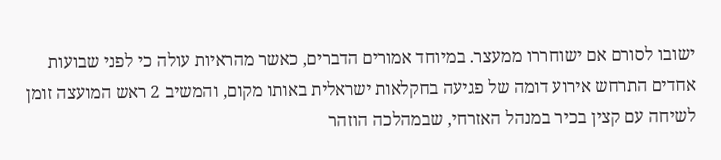ישובו לסורם אם ישוחררו ממעצר. במיוחד אמורים הדברים, כאשר מהראיות עולה כי לפני שבועות אחדים התרחש אירוע דומה של פגיעה בחקלאות ישראלית באותו מקום, והמשיב 2 ראש המועצה זומן לשיחה עם קצין בכיר במנהל האזרחי, שבמהלכה הוזהר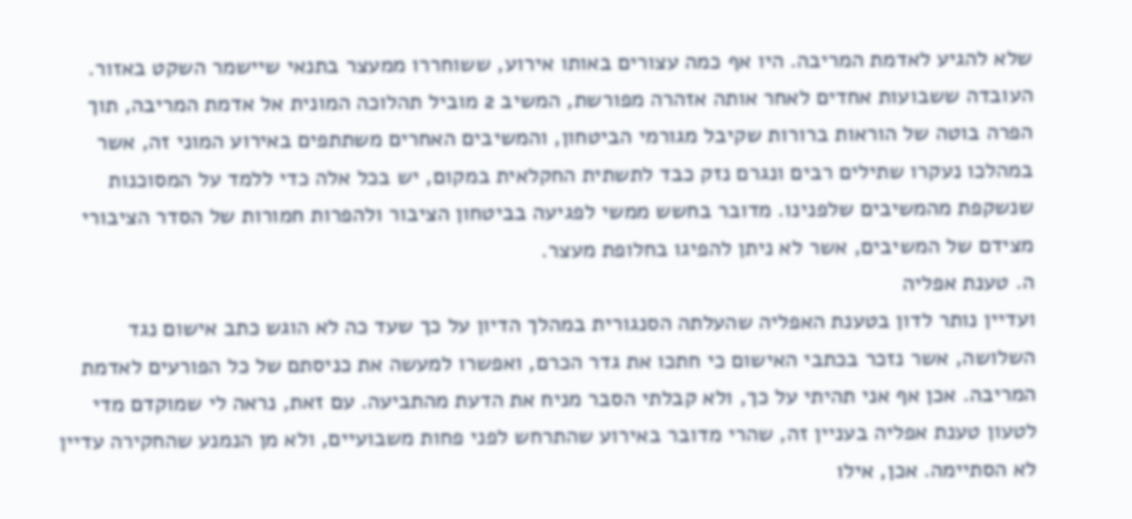שלא להגיע לאדמת המריבה. היו אף כמה עצורים באותו אירוע, ששוחררו ממעצר בתנאי שיישמר השקט באזור.
העובדה ששבועות אחדים לאחר אותה אזהרה מפורשת, המשיב 2 מוביל תהלוכה המונית אל אדמת המריבה, תוך הפרה בוטה של הוראות ברורות שקיבל מגורמי הביטחון, והמשיבים האחרים משתתפים באירוע המוני זה, אשר במהלכו נעקרו שתילים רבים ונגרם נזק כבד לתשתית החקלאית במקום, יש בכל אלה כדי ללמד על המסוכנות שנשקפת מהמשיבים שלפנינו. מדובר בחשש ממשי לפגיעה בביטחון הציבור ולהפרות חמורות של הסדר הציבורי מצידם של המשיבים, אשר לא ניתן להפיגו בחלופת מעצר.
ה. טענת אפליה
ועדיין נותר לדון בטענת האפליה שהעלתה הסנגורית במהלך הדיון על כך שעד כה לא הוגש כתב אישום נגד השלושה, אשר נזכר בכתבי האישום כי חתכו את גדר הכרם, ואפשרו למעשה את כניסתם של כל הפורעים לאדמת המריבה. אכן אף אני תהיתי על כך, ולא קבלתי הסבר מניח את הדעת מהתביעה. עם זאת, נראה לי שמוקדם מדי לטעון טענת אפליה בעניין זה, שהרי מדובר באירוע שהתרחש לפני פחות משבועיים, ולא מן הנמנע שהחקירה עדיין לא הסתיימה. אכן, אילו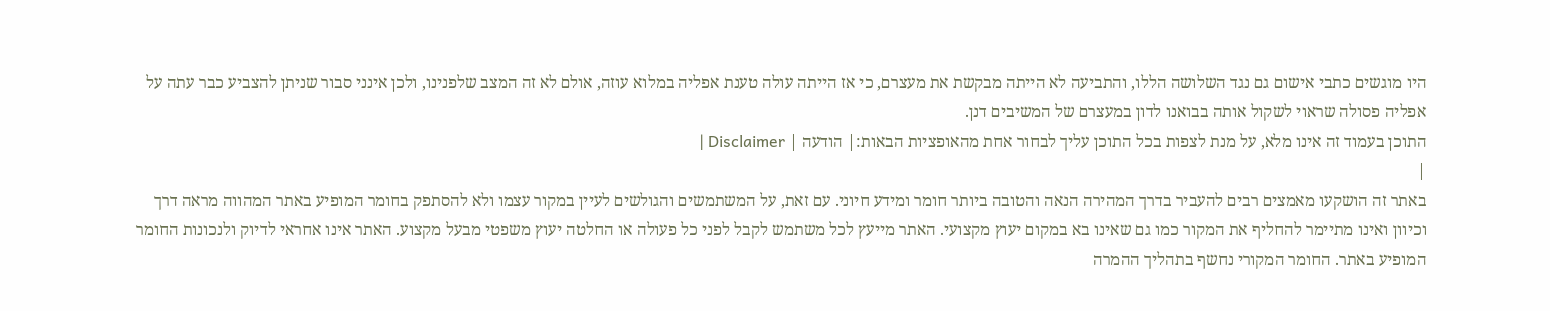היו מוגשים כתבי אישום גם נגד השלושה הללו, והתביעה לא הייתה מבקשת את מעצרם, כי אז הייתה עולה טענת אפליה במלוא עוזה, אולם לא זה המצב שלפנינו, ולכן אינני סבור שניתן להצביע כבר עתה על אפליה פסולה שראוי לשקול אותה בבואנו לדון במעצרם של המשיבים דנן.
התוכן בעמוד זה אינו מלא, על מנת לצפות בכל התוכן עליך לבחור אחת מהאופציות הבאות:| הודעה | Disclaimer |
|
באתר זה הושקעו מאמצים רבים להעביר בדרך המהירה הנאה והטובה ביותר חומר ומידע חיוני. עם זאת, על המשתמשים והגולשים לעיין במקור עצמו ולא להסתפק בחומר המופיע באתר המהווה מראה דרך וכיוון ואינו מתיימר להחליף את המקור כמו גם שאינו בא במקום יעוץ מקצועי. האתר מייעץ לכל משתמש לקבל לפני כל פעולה או החלטה יעוץ משפטי מבעל מקצוע. האתר אינו אחראי לדיוק ולנכונות החומר המופיע באתר. החומר המקורי נחשף בתהליך ההמרה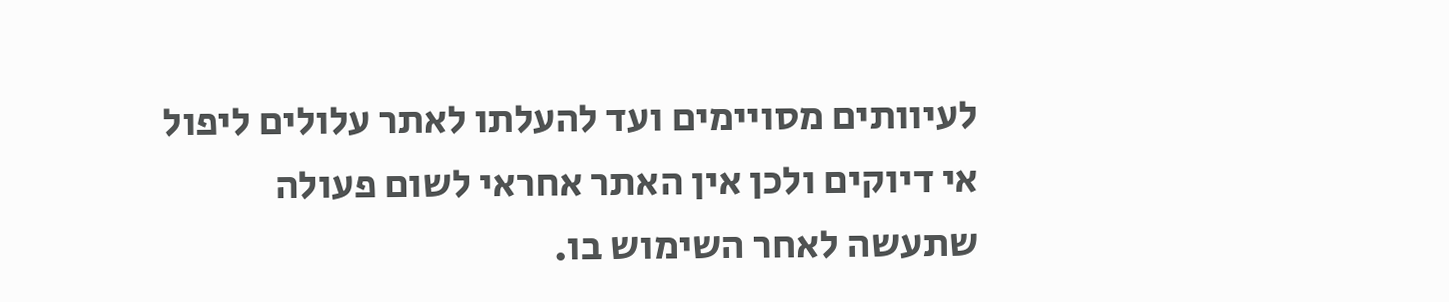לעיוותים מסויימים ועד להעלתו לאתר עלולים ליפול אי דיוקים ולכן אין האתר אחראי לשום פעולה שתעשה לאחר השימוש בו.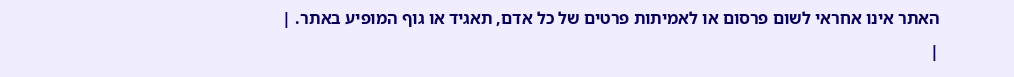האתר אינו אחראי לשום פרסום או לאמיתות פרטים של כל אדם, תאגיד או גוף המופיע באתר. |
|